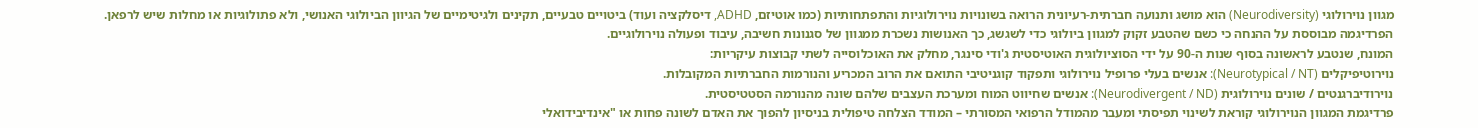מגוון נוירולוגי (Neurodiversity) הוא מושג ותנועה חברתית-רעיונית הרואה בשונויות נוירולוגיות והתפתחותיות (כמו אוטיזם, ADHD, דיסלקציה ועוד) ביטויים טבעיים, תקינים ולגיטימיים של הגיוון הביולוגי האנושי, ולא פתולוגיות או מחלות שיש לרפאן. הפרדיגמה מבוססת על ההנחה כי כשם שהטבע זקוק למגוון ביולוגי כדי לשגשג, כך האנושות נשכרת ממגוון של סגנונות חשיבה, עיבוד ופעולה נוירולוגיים.
המונח, שנטבע לראשונה בסוף שנות ה-90 על ידי הסוציולוגית האוטיסטית ג'ודי סינגר, מחלק את האוכלוסייה לשתי קבוצות עיקריות:
נוירוטיפיקלים (Neurotypical / NT): אנשים בעלי פרופיל נוירולוגי ותפקוד קוגניטיבי התואם את הרוב המכריע והנורמות החברתיות המקובלות.
נוירודיברגנטים / שונים נוירולוגית (Neurodivergent / ND): אנשים שחיווט המוח ומערכת העצבים שלהם שונה מהנורמה הסטטיסטית.
פרדיגמת המגוון הנוירולוגי קוראת לשינוי תפיסתי ומעבר מהמודל הרפואי המסורתי – המודד הצלחה טיפולית בניסיון להפוך את האדם לשונה פחות או "אינדיבידואלי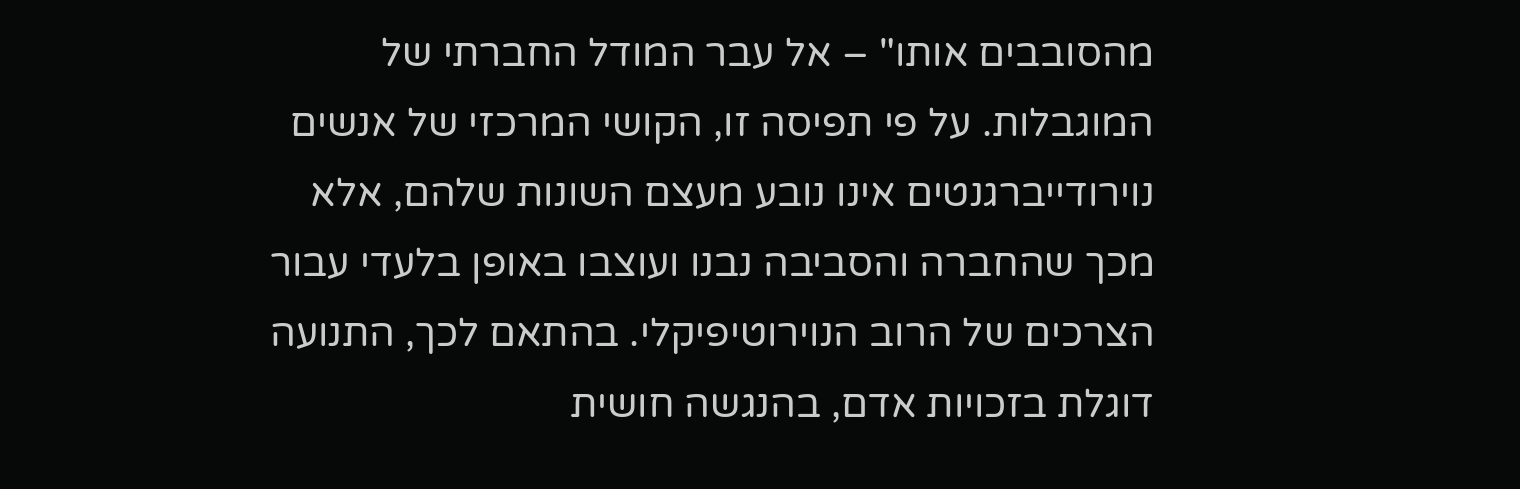מהסובבים אותו" – אל עבר המודל החברתי של המוגבלות. על פי תפיסה זו, הקושי המרכזי של אנשים נוירודייברגנטים אינו נובע מעצם השונות שלהם, אלא מכך שהחברה והסביבה נבנו ועוצבו באופן בלעדי עבור הצרכים של הרוב הנוירוטיפיקלי. בהתאם לכך, התנועה דוגלת בזכויות אדם, בהנגשה חושית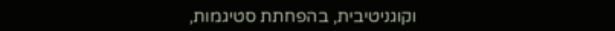וקוגניטיבית, בהפחתת סטיגמות,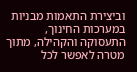וביצירת התאמות מבניות במערכות החינוך, התעסוקה והקהילה, מתוך מטרה לאפשר לכל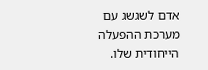אדם לשגשג עם מערכת ההפעלה הייחודית שלו.